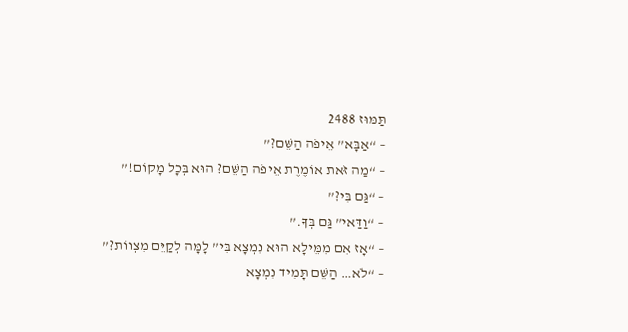תַּמּוּז 2488
– “אַבָּא” אֵיפֹה הַשֵּׁם?”
– “מַה זֹּאת אוֹמֶרֶת אֵיפֹה הַשֵּׁם? הוּא בְּכָל מָקוֹם!”
– “גַּם בִּי?”
– “וַדַּאי” גַּם בְּךָ.”
– “אָז אִם מִמֵּילָא הוּא נִמְצָא בִּי” לָמָּה לְקַיֵּם מִצְווֹת?”
– “לֹא… הַשֵּׁם תָּמִיד נִמְצָא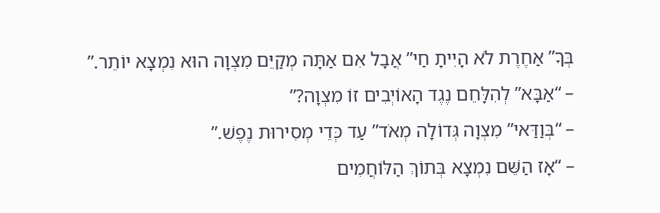בְּךָ” אַחֶרֶת לֹא הָיִיתָ חַי” אֲבָל אִם אַתָּה מְקַיֵּם מִצְוָה הוּא נִמְצָא יוֹתֵר.”
– “אַבָּא” לְהִלָּחֵם נֶגֶד הָאוֹיְבִים זוֹ מִצְוָה?”
– “בְּוַדַּאי” מִצְוָה גְּדוֹלָה מְאֹד” עַד כְּדֵי מְסִירוּת נֶפֶשׁ.”
– “אָז הַשֵּׁם נִמְצָא בְּתוֹךְ הַלּוֹחֲמִים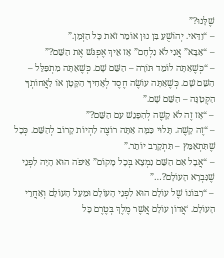שֶׁלָּנוּ?”
– “וַדַּאי. יְהוֹשֻׁעַ בִּן נוּן אוֹמֵר זֹאת כָּל הַזְּמַן.”
– “אַבָּא” אֲנִי לֹא נִלְחָם” אָז אֵיךְ אֶפְגֹּשׁ אֶת הַשֵּׁם?”
– “כְּשֶׁאַתָּה לוֹמֵד תּוֹרָה – הַשֵּׁם שָׁם. כְּשֶׁאַתָּה מִתְפַּלֵּל – הַשֵּׁם שָׁם. כְּשֶׁאַתָּה עוֹשֶׂה חֶסֶד לְאָחִיךָ הַקָּטָן אוֹ לַאֲחוֹתְךָ הַקְּטַנָּה – הַשֵּׁם שָׁם.”
– “אָז זֶה לֹא קָשֶׁה לְהִפָּגֵשׁ עִם הַשֵּׁם?”
– “זֶה קָשֶׁה. תָּלוּי כַּמָּה אַתָּה רוֹצֶה לִהְיוֹת קָרוֹב לְהַשֵּׁם. כְּכָל שֶׁתִּתְאַמֵּץ – תִּתְקָרֵב יוֹתֵר.”
– “אֲבָל אִם הַשֵּׁם נִמְצָא בְּכָל מָקוֹם” אֵיפֹה הוּא הָיָה לִפְנֵי שֶׁנִּבְרָא הָעוֹלָם?…”
– “רִבּוֹנוֹ שֶׁל עוֹלָם הוּא לִפְנֵי הָעוֹלָם וּמֵעַל הָעוֹלָם וְאַחֲרֵי הָעוֹלָם. ‘אֲדוֹן עוֹלָם אֲשֶׁר מֶלֶךְ בְּטֶרֶם כָּל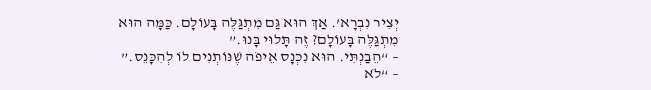יְצִיר נִבְרָא’. אַךְ הוּא גַּם מִתְגַּלֶּה בָּעוֹלָם. כַּמָּה הוּא מִתְגַּלֶּה בָּעוֹלָם? זֶה תָּלוּי בָּנוּ.”
– “הֵבַנְתִּי. הוּא נִכְנָס אֵיפֹה שֶׁנּוֹתְנִים לוֹ לְהִכָּנֵס.”
– “לֹא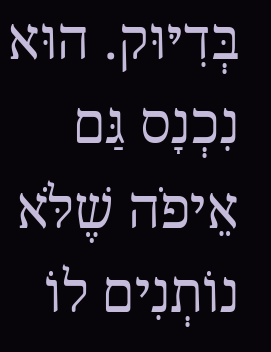בְּדִיּוּק. הוּא נִכְנָס גַּם אֵיפֹה שֶׁלֹּא נוֹתְנִים לוֹ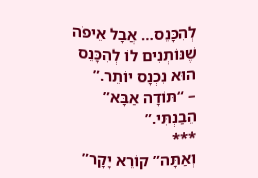לְהִכָּנֵס… אֲבָל אֵיפֹה שֶׁנּוֹתְנִים לוֹ לְהִכָּנֵס הוּא נִכְנָס יוֹתֵר.”
– “תּוֹדָה אַבָּא” הֵבַנְתִּי.”
***
וְאַתָּה” קוֹרֵא יָקָר”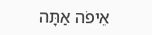אֵיפֹה אַתָּה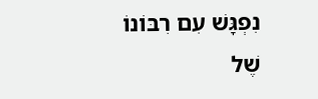נִפְגָּשׁ עִם רִבּוֹנוֹ שֶׁל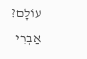עוֹלָם?
אַבְרִי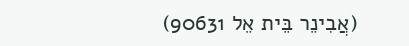(אֲבִינֵר בֵּית אֵל 90631)